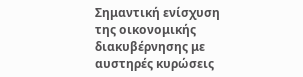Σημαντική ενίσχυση της οικονομικής διακυβέρνησης με αυστηρές κυρώσεις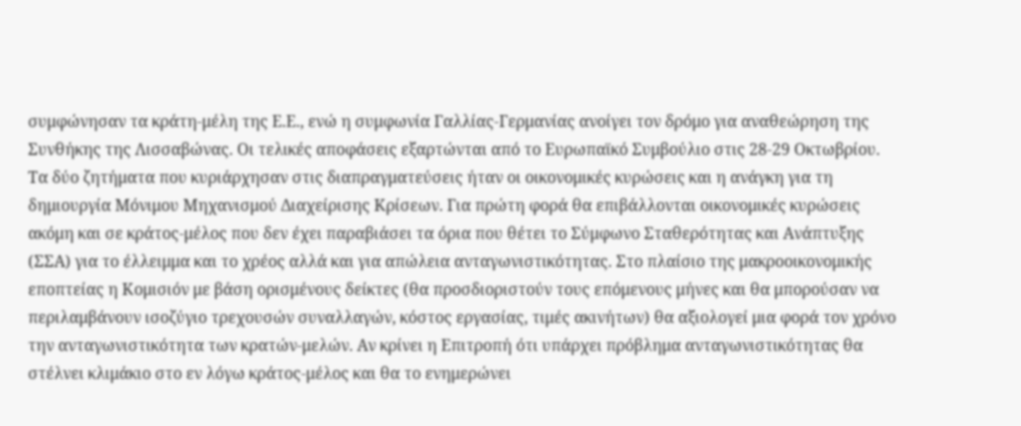συμφώνησαν τα κράτη-μέλη της Ε.Ε., ενώ η συμφωνία Γαλλίας-Γερμανίας ανοίγει τον δρόμο για αναθεώρηση της Συνθήκης της Λισσαβώνας. Οι τελικές αποφάσεις εξαρτώνται από το Ευρωπαϊκό Συμβούλιο στις 28-29 Οκτωβρίου. Τα δύο ζητήματα που κυριάρχησαν στις διαπραγματεύσεις ήταν οι οικονομικές κυρώσεις και η ανάγκη για τη δημιουργία Μόνιμου Μηχανισμού Διαχείρισης Κρίσεων. Για πρώτη φορά θα επιβάλλονται οικονομικές κυρώσεις ακόμη και σε κράτος-μέλος που δεν έχει παραβιάσει τα όρια που θέτει το Σύμφωνο Σταθερότητας και Ανάπτυξης (ΣΣΑ) για το έλλειμμα και το χρέος αλλά και για απώλεια ανταγωνιστικότητας. Στο πλαίσιο της μακροοικονομικής εποπτείας η Κομισιόν με βάση ορισμένους δείκτες (θα προσδιοριστούν τους επόμενους μήνες και θα μπορούσαν να περιλαμβάνουν ισοζύγιο τρεχουσών συναλλαγών, κόστος εργασίας, τιμές ακινήτων) θα αξιολογεί μια φορά τον χρόνο την ανταγωνιστικότητα των κρατών-μελών. Αν κρίνει η Επιτροπή ότι υπάρχει πρόβλημα ανταγωνιστικότητας θα στέλνει κλιμάκιο στο εν λόγω κράτος-μέλος και θα το ενημερώνει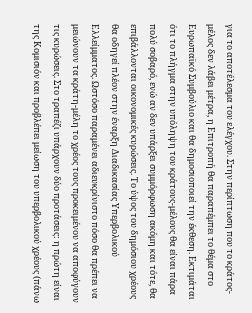για το αποτέλεσμα του ελέγχου. Στην περίπτωση που το κράτος-μέλος δεν λάβει μέτρα, η Επιτροπή θα παραπέμπει το θέμα στο Ευρωπαϊκό Συμβούλιο και θα δημοσιοποιεί την έκθεση. Εκτιμάται ότι το πλήγμα στην υπόληψη του κράτους-μέλους θα είναι πάρα πολύ σοβαρό, ενώ αν δεν υπάρξει συμμόρφωση ακόμη και τότε, θα επιβάλλονται οικονομικές κυρώσεις. Το ύψος του δημόσιου χρέους θα οδηγεί πλέον στην έναρξη Διαδικασίας Υπερβολικού Ελλείμματος. Ωστόσο παραμένει αδιευκρίνιστο πόσο θα πρέπει να μειώνουν τα κράτη-μέλη το χρέος τους προκειμένου να αποφύγουν τις κυρώσεις. Στο τραπέζι υπάρχουν δύο προτάσεις: η πρώτη είναι της Κομισιόν και προβλέπει μείωση του υπερβολικού χρέους (πάνω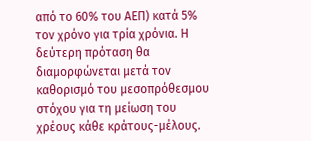από το 60% του ΑΕΠ) κατά 5% τον χρόνο για τρία χρόνια. Η δεύτερη πρόταση θα διαμορφώνεται μετά τον καθορισμό του μεσοπρόθεσμου στόχου για τη μείωση του χρέους κάθε κράτους-μέλους.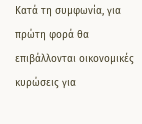Κατά τη συμφωνία, για πρώτη φορά θα επιβάλλονται οικονομικές κυρώσεις για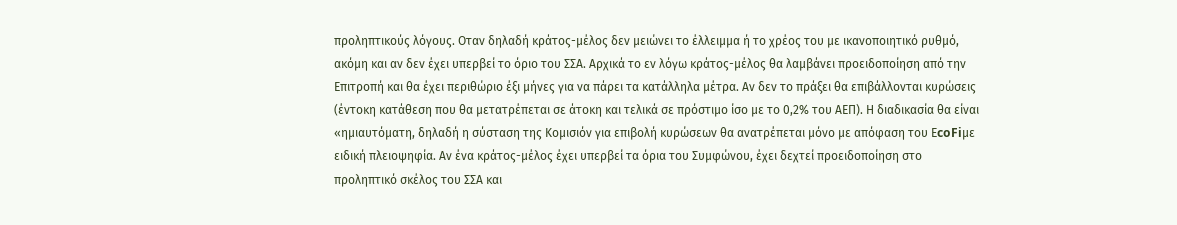προληπτικούς λόγους. Οταν δηλαδή κράτος-μέλος δεν μειώνει το έλλειμμα ή το χρέος του με ικανοποιητικό ρυθμό, ακόμη και αν δεν έχει υπερβεί το όριο του ΣΣΑ. Αρχικά το εν λόγω κράτος-μέλος θα λαμβάνει προειδοποίηση από την Επιτροπή και θα έχει περιθώριο έξι μήνες για να πάρει τα κατάλληλα μέτρα. Αν δεν το πράξει θα επιβάλλονται κυρώσεις (έντοκη κατάθεση που θα μετατρέπεται σε άτοκη και τελικά σε πρόστιμο ίσο με το 0,2% του ΑΕΠ). Η διαδικασία θα είναι «ημιαυτόματη, δηλαδή η σύσταση της Κομισιόν για επιβολή κυρώσεων θα ανατρέπεται μόνο με απόφαση του ΕcoFiμε ειδική πλειοψηφία. Αν ένα κράτος-μέλος έχει υπερβεί τα όρια του Συμφώνου, έχει δεχτεί προειδοποίηση στο προληπτικό σκέλος του ΣΣΑ και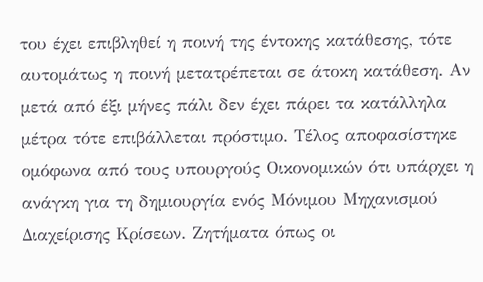του έχει επιβληθεί η ποινή της έντοκης κατάθεσης, τότε αυτομάτως η ποινή μετατρέπεται σε άτοκη κατάθεση. Αν μετά από έξι μήνες πάλι δεν έχει πάρει τα κατάλληλα μέτρα τότε επιβάλλεται πρόστιμο. Τέλος αποφασίστηκε ομόφωνα από τους υπουργούς Οικονομικών ότι υπάρχει η ανάγκη για τη δημιουργία ενός Μόνιμου Μηχανισμού Διαχείρισης Κρίσεων. Ζητήματα όπως οι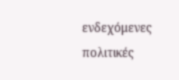ενδεχόμενες πολιτικές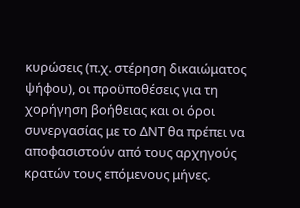κυρώσεις (π.χ. στέρηση δικαιώματος ψήφου), οι προϋποθέσεις για τη χορήγηση βοήθειας και οι όροι συνεργασίας με το ΔΝΤ θα πρέπει να αποφασιστούν από τους αρχηγούς κρατών τους επόμενους μήνες.